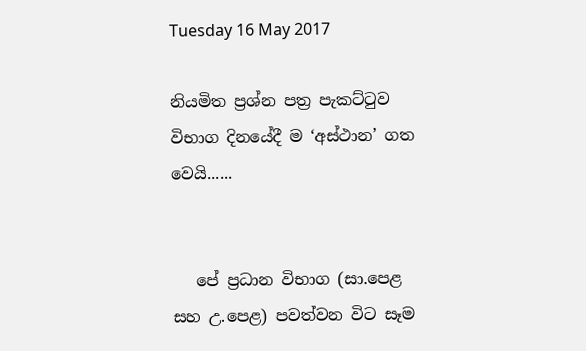Tuesday 16 May 2017

නියමිත ප්‍රශ්න පත්‍ර පැකට්ටුව විභාග දිනයේදී ම ‘අස්ථාන’ ගත වෙයි......


   පේ ප්‍රධාන විභාග (සා.පෙළ සහ උ.පෙළ) පවත්වන විට සෑම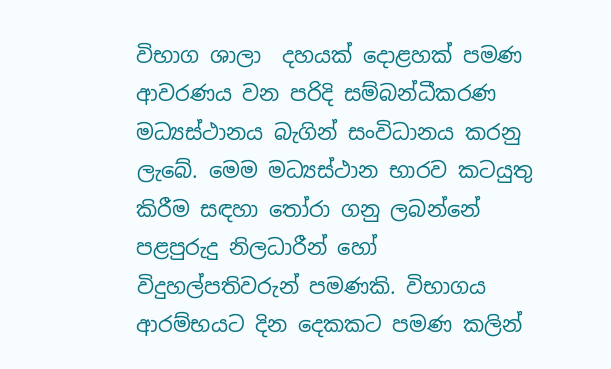විභාග ශාලා  දහයක්‌ දොළහක් පමණ ආවරණය වන පරිදි සම්බන්ධීකරණ මධ්‍යස්ථානය බැගින් සංවිධානය කරනු ලැබේ. මෙම මධ්‍යස්ථාන භාරව කටයුතු කිරීම සඳහා තෝරා ගනු ලබන්නේ පළපුරුදු නිලධාරීන් හෝ විදුහල්පතිවරුන් පමණකි. විභාගය ආරම්භයට දින දෙකකට පමණ කලින්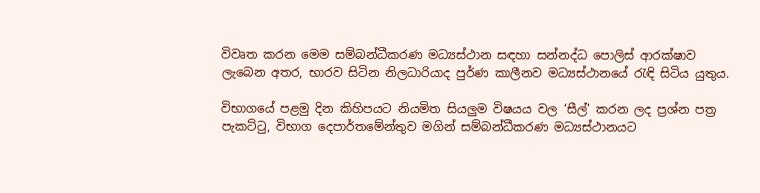විවෘත කරන මෙම සම්බන්ධීකරණ මධ්‍යස්ථාන සඳහා සන්නද්ධ පොලිස් ආරක්ෂාව ලැබෙන අතර, භාරව සිටින නිලධාරියාද පුර්ණ කාලීනව මධ්‍යස්ථානයේ රැඳි සිටිය යුතුය.

විභාගයේ පළමු දින කිහිපයට නියමිත සියලුම විෂයය වල ‘සීල්’ කරන ලද ප්‍රශ්න පත්‍ර පැකට්ටු, විභාග දෙපාර්තමේන්තුව මගින් සම්බන්ධීකරණ මධ්‍යස්ථානයට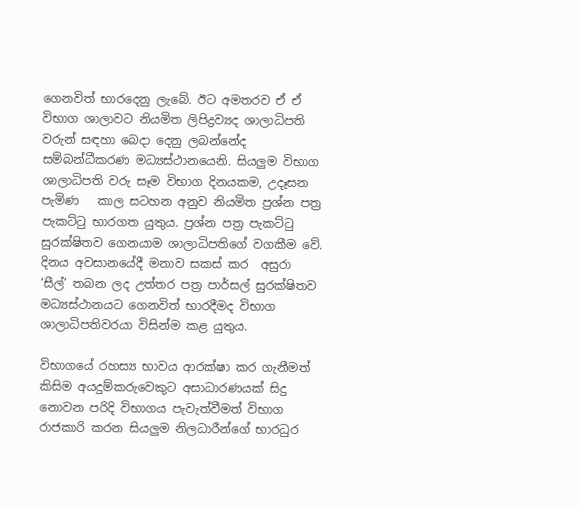ගෙනවිත් භාරදෙනු ලැබේ. ඊට අමතරව ඒ ඒ විභාග ශාලාවට නියමිත ලිපිද්‍රව්‍යද ශාලාධිපති වරුන් සඳහා බෙදා දෙනු ලබන්නේද   සම්බන්ධීකරණ මධ්‍යස්ථානයෙනි. සියලුම විභාග ශාලාධිපති වරු සෑම විභාග දිනයකම, උදෑසන පැමිණ   කාල සටහන අනුව නියමිත ප්‍රශ්න පත්‍ර පැකට්ටු භාරගත යුතුය. ප්‍රශ්න පත්‍ර පැකට්ටු සුරක්ෂිතව ගෙනයාම ශාලාධිපතිගේ වගකීම වේ. දිනය අවසානයේදී මනාව සකස් කර  අසුරා ‘සීල්’ තබන ලද උත්තර පත්‍ර පාර්සල් සුරක්ෂිතව මධ්‍යස්ථානයට ගෙනවිත් භාරදීමද විභාග ශාලාධිපතිවරයා විසින්ම කළ යුතුය.

විභාගයේ රහස්‍ය භාවය ආරක්ෂා කර ගැනීමත් කිසිම අයදුම්කරුවෙකුට අසාධාරණයක් සිදු නොවන පරිදි විභාගය පැවැත්වීමත් විභාග රාජකාරි කරන සියලුම නිලධාරීන්ගේ භාරධුර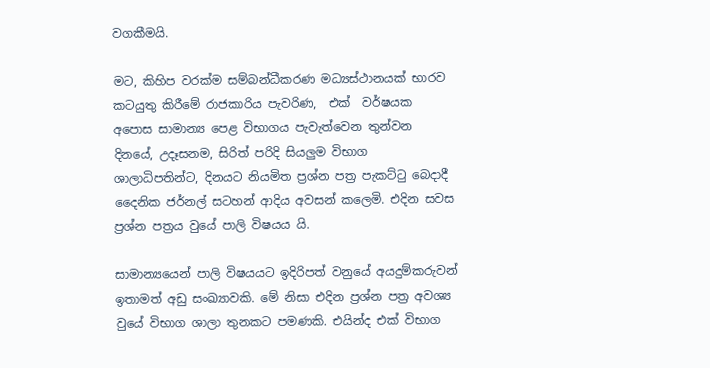වගකීමයි.

මට, කිහිප වරක්ම සම්බන්ධීකරණ මධ්‍යස්ථානයක් භාරව කටයුතු කිරීමේ රාජකාරිය පැවරිණ,  එක්‌  වර්ෂයක අපොස සාමාන්‍ය පෙළ විභාගය පැවැත්වෙන තුන්වන දිනයේ, උදෑසනම, සිරිත් පරිදි සියලුම විභාග ශාලාධිපති‍න්ට, දිනයට නියමිත ප්‍රශ්න පත්‍ර පැකට්ටු බෙදාදී දෛනික ජර්නල් සටහන් ආදිය අවසන් කලෙමි. එදින සවස ප්‍රශ්න පත්‍රය වුයේ පාලි විෂයය යි.

සාමාන්‍යයෙන් පාලි විෂයයට ඉදිරිපත් වනුයේ අයදුම්කරුවන් ඉතාමත් අඩු සංඛ්‍යාවකි. මේ නිසා එදින ප්‍රශ්න පත්‍ර අවශ්‍ය වුයේ විභාග ශාලා තුනකට පමණකි. එයින්ද එක්‌ විභාග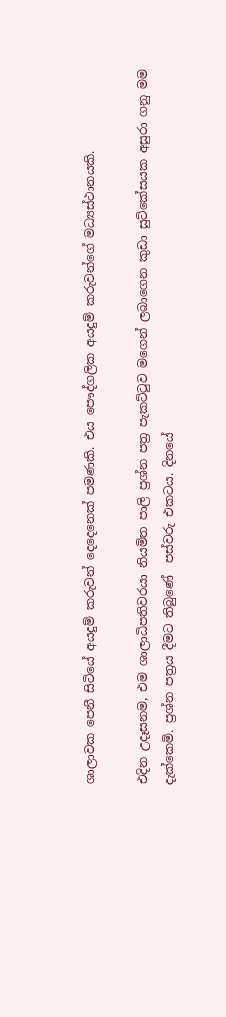ශාලාවක පෙනී සිටියේ අයදුම් කරුවන් දෙදෙනෙක් පමණකි. එය පෞද්ගලික අයදුම් කරුවන්ගේ මධ්‍යස්ථානයකි.

එදින උදෑසනම, එම ශාලාධිපතිවරයා නියමිත පාලි ප්‍රශ්න පත්‍ර පැකට්ටුව මගෙන් ලබාගෙන කුඩා සුට්කේසයක අසුරා ගනු මම දැක්කෙමි. ප්‍රශ්න පත්‍රය දීමට තිබුණේ  පස්වරු එකටය. දිනයේ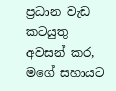ප්‍රධාන වැඩ කටයුතු අවසන් කර, මගේ සහායට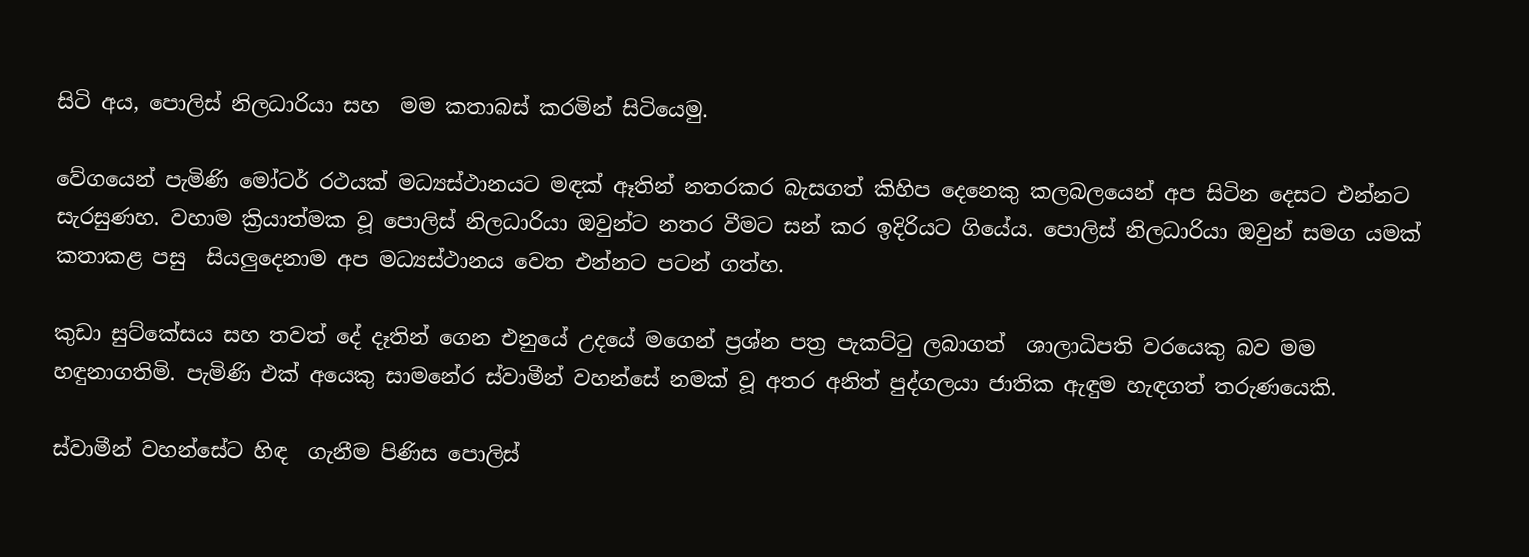සිටි අය, පොලිස් නිලධාරියා සහ  මම කතාබස් කරමින් සිටියෙමු.

වේගයෙන් පැමිණි මෝටර් රථයක් මධ්‍යස්ථානයට මඳක් ඈතින් නතරකර බැසගත් කිහිප දෙනෙකු කලබලයෙන් අප සිටින දෙසට එන්නට සැරසුණහ. වහාම ක්‍රියාත්මක වූ පොලිස් නිලධාරියා ඔවුන්ට නතර වීමට සන් කර ඉදිරියට ගියේය. පොලිස් නිලධාරියා ඔවුන් සමග යමක්  කතාකළ පසු  සියලුදෙනාම අප මධ්‍යස්ථානය වෙත එන්නට පටන් ගත්හ.

කුඩා සුට්කේසය සහ තවත් දේ දෑතින් ගෙන එනුයේ උදයේ මගෙන් ප්‍රශ්න පත්‍ර පැකට්ටු ලබාගත්  ශාලාධිපති වරයෙකු බව මම හඳුනාගතිමි. පැමිණි එක්‌ අයෙකු සාමනේර ස්වාමීන් වහන්සේ නමක් වූ අතර අනිත් පුද්ගලයා ජාතික ඇඳුම හැඳගත් තරුණයෙකි.

ස්වාමීන් වහන්සේට හිඳ  ගැනීම පිණිස පොලිස්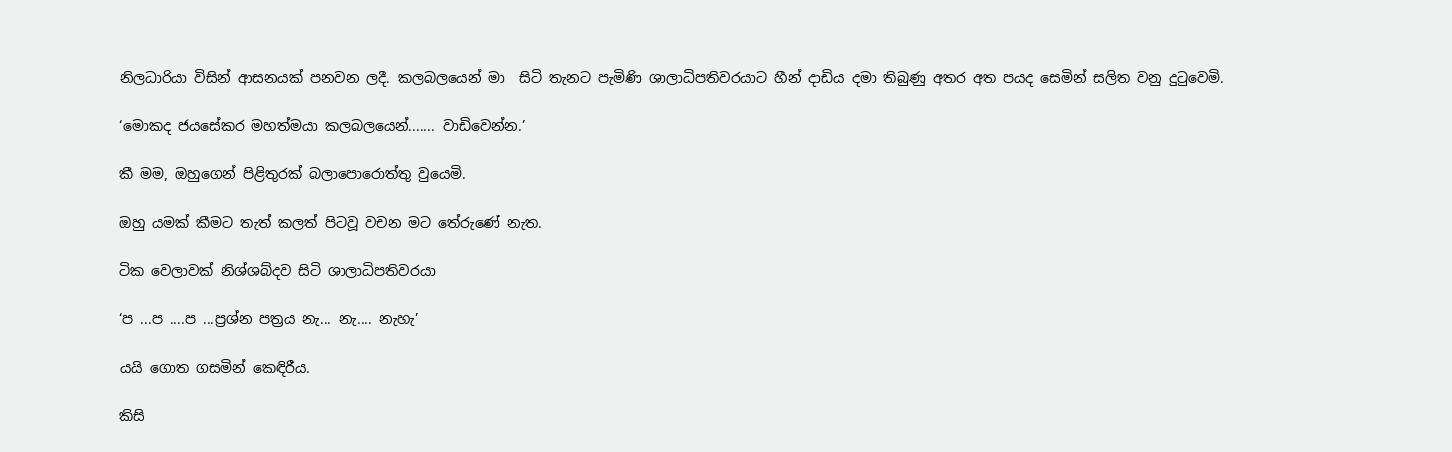නිලධාරියා විසින් ආසනයක් පනවන ලදී. කලබලයෙන් මා  සිටි තැනට පැමිණි ශාලාධිපතිවරයාට හීන් දාඩිය දමා තිබුණු අතර අත පයද සෙමින් සලිත වනු දුටුවෙමි.

‘මොකද ජයසේකර මහත්මයා කලබලයෙන්....... වාඩිවෙන්න.’

කී මම, ඔහුගෙන් පිළිතුරක් බලාපොරොත්තු වුයෙමි.

ඔහු යමක්‌ කීමට තැත් කලත් පිටවූ වචන මට තේරුණේ නැත.

ටික වෙලාවක් නිශ්ශබ්දව සිටි ශාලාධිපතිවරයා

‘ප ...ප ....ප ...ප්‍රශ්න පත්‍රය නැ... නැ.... නැහැ’

යයි ගොත ගසමින් කෙඳිරීය.

කිසි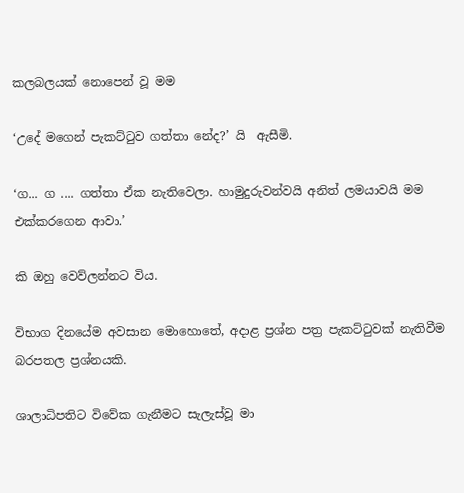කලබලයක් නොපෙන් වූ මම

‘උදේ මගෙන් පැකට්ටුව ගත්තා නේද?’ යි  ඇසීමි.

‘ග... ග .... ගත්තා ඒක නැතිවෙලා. හාමුදුරුවන්වයි අනිත් ලමයාවයි මම එක්කරගෙන ආවා.’

කි ඔහු වෙව්ලන්නට විය.

විභාග දිනයේම අවසාන මොහොතේ, අදාළ ප්‍රශ්න පත්‍ර පැකට්ටුවක් නැතිවීම බරපතල ප්‍රශ්නයකි.

ශාලාධිපතිට විවේක ගැනීමට සැලැස්වූ මා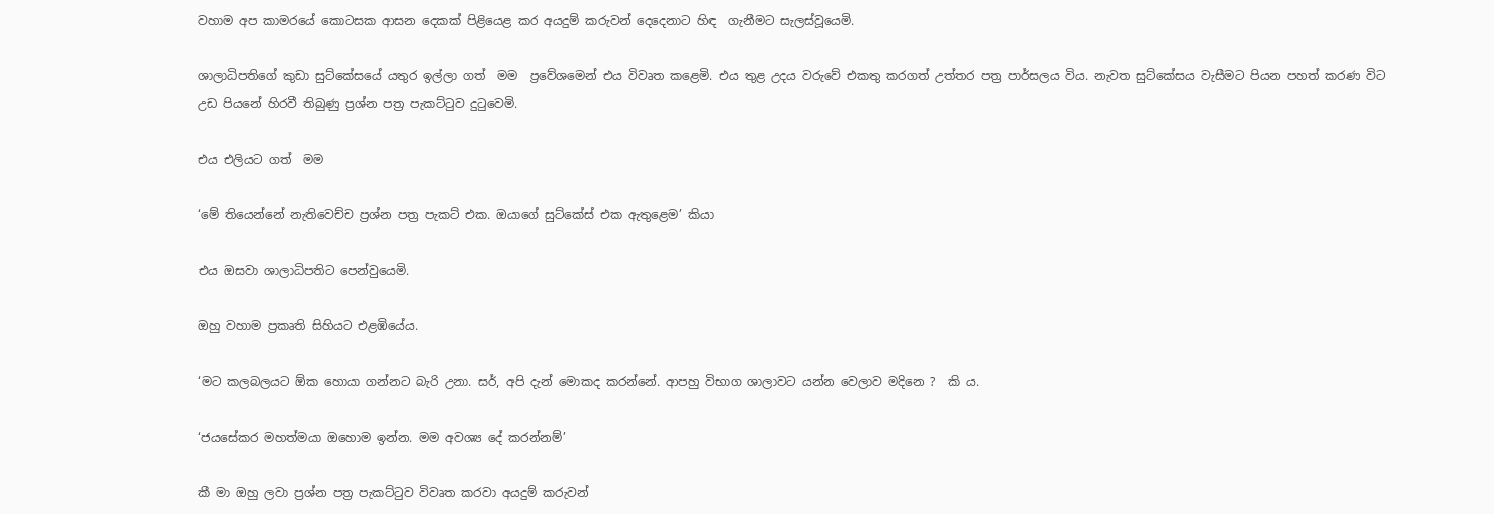වහාම අප කාමරයේ කොටසක ආසන දෙකක්‌ පිළියෙළ කර අයදුම් කරුවන් දෙදෙනාට හිඳ  ගැනීමට සැලස්වූයෙමි.

ශාලාධිපතිගේ කුඩා සුට්කේසයේ යතුර ඉල්ලා ගත්  මම  ප්‍රවේශමෙන් එය විවෘත කළෙමි. එය තුළ උදය වරුවේ එකතු කරගත් උත්තර පත්‍ර පාර්සලය විය. නැවත සුට්කේසය වැසීමට පියන පහත් කරණ විට උඩ පියනේ හිරවී තිබුණු ප්‍රශ්න පත්‍ර පැකට්ටුව දුටුවෙමි.

එය එලියට ගත්  මම

‘මේ තියෙන්නේ නැතිවෙච්ච ප්‍රශ්න පත්‍ර පැකට් එක. ඔයාගේ සුට්කේස් එක ඇතුළෙම’ කියා

එය ඔසවා ශාලාධිපතිට පෙන්වුයෙමි.

ඔහු වහාම ප්‍රකෘති සිහියට එළඹියේය.

‘මට කලබලයට ඕක හොයා ගන්නට බැරි උනා. සර්, අපි දැන් මොකද කරන්නේ. ආපහු විභාග ශාලාවට යන්න වෙලාව මදිනෙ ?  කි ය.

‘ජයසේකර මහත්මයා ඔහොම ඉන්න. මම අවශ්‍ය දේ කරන්නම්’

කී මා ඔහු ලවා ප්‍රශ්න පත්‍ර පැකට්ටුව විවෘත කරවා අයදුම් කරුවන්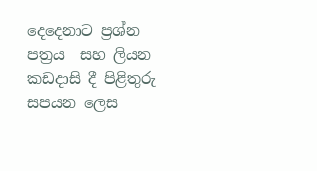දෙදෙනාට ප්‍රශ්න පත්‍රය  සහ ලියන කඩදාසි දී පිළිතුරු සපයන ලෙස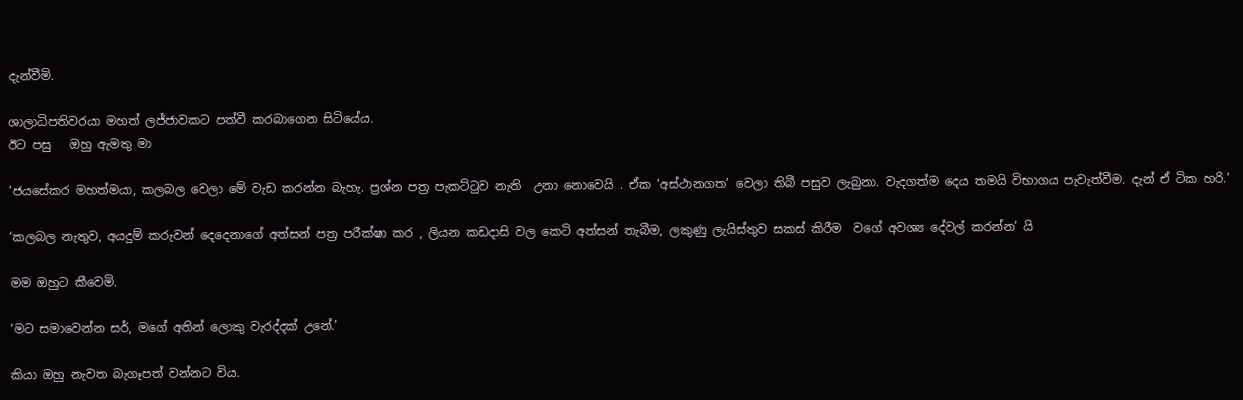දැන්වීමි.

ශාලාධිපතිවරයා මහත් ලජ්ජාවකට පත්වී කරබාගෙන සිටියේය.
ඊට පසු   ඔහු ඇමතු මා

‘ජයසේකර මහත්මයා, කලබල වෙලා මේ වැඩ කරන්න බැහැ. ප්‍රශ්න පත්‍ර පැකට්ටුව නැති  උනා නොවෙයි . ඒක ‘අස්ථානගත’ වෙලා තිබී පසුව ලැබුනා. වැදගත්ම දෙය තමයි විභාගය පැවැත්වීම. දැන් ඒ ටික හරි.’

‘කලබල නැතුව, අයදුම් කරුවන් දෙදෙනාගේ අත්සන් පත්‍ර පරීක්ෂා කර , ලියන කඩදාසි වල කෙටි අත්සන් තැබීම, ලකුණු ලැයිස්තුව සකස් කිරීම  වගේ අවශ්‍ය දේවල් කරන්න’ යි

මම ඔහුට කීවෙමි.

‘මට සමාවෙන්න සර්, මගේ අතින් ලොකු වැරද්දක් උනේ.’

කියා ඔහු නැවත බැගෑපත් වන්නට විය.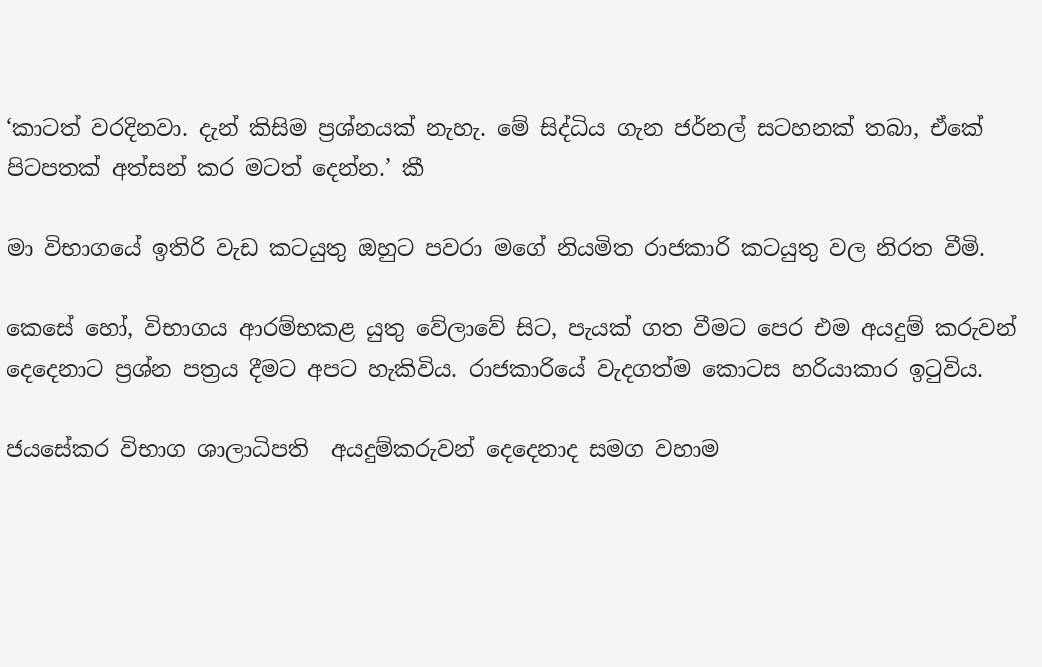‘කාටත් වරදිනවා. දැන් කිසිම ප්‍රශ්නයක් නැහැ. මේ සිද්ධිය ගැන ජර්නල් සටහනක් තබා, ඒකේ පිටපතක් අත්සන් කර මටත් දෙන්න.’ කී

මා විභාගයේ ඉතිරි වැඩ කටයුතු ඔහුට පවරා මගේ නියමිත රාජකාරි කටයුතු වල නිරත වීමි.

කෙසේ හෝ, විභාගය ආරම්භකළ යුතු වේලාවේ සිට, පැයක්‌ ගත වීමට පෙර එම අයදුම් කරුවන් දෙදෙනාට ප්‍රශ්න පත්‍රය දීමට අපට හැකිවිය. රාජකාරියේ වැදගත්ම කොටස හරියාකාර ඉටුවිය.

ජයසේකර විභාග ශාලාධිපති  අයදුම්කරුවන් දෙදෙනාද සමග වහාම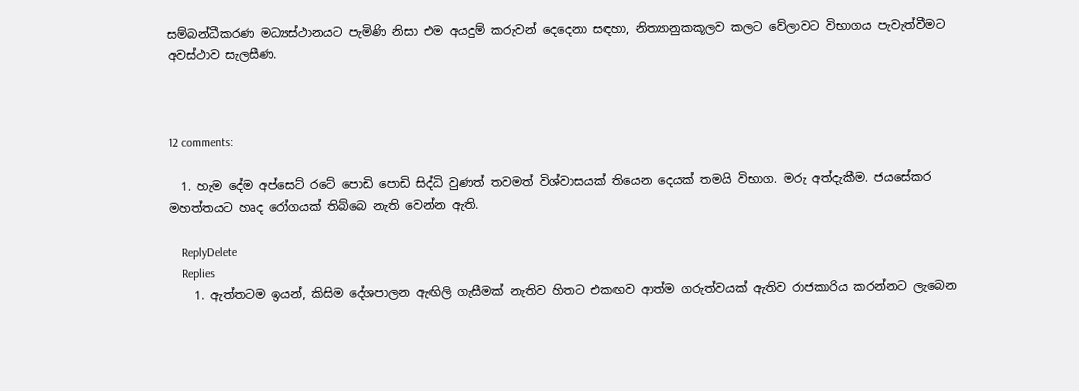සම්බන්ධීකරණ මධ්‍යස්ථානයට පැමිණි නිසා එම අයදුම් කරුවන් දෙදෙනා සඳහා, නිත්‍යානුකකූලව කලට වේලාවට විභාගය පැවැත්වීමට අවස්ථාව සැලසීණ.



12 comments:

  1. හැම දේම අප්සෙට් රටේ පොඩි පොඩි සිද්ධි වුණත් තවමත් විශ්වාසයක් තියෙන දෙයක් තමයි විභාග. මරු අත්දැකීම. ජයසේකර මහත්තයට හෘද රෝගයක් තිබ්බෙ නැති වෙන්න ඇති.

    ReplyDelete
    Replies
    1. ඇත්තටම ඉයන්, කිසිම දේශපාලන ඇඟිලි ගැසීමක් නැතිව හිතට එකඟව ආත්ම ගරුත්වයක් ඇතිව රාජකාරිය කරන්නට ලැබෙන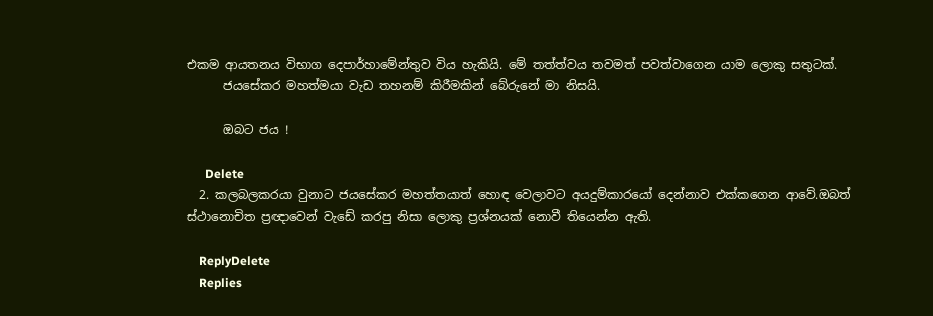එකම ආයතනය විභාග දෙපාර්හාමේන්තුව විය හැකියි. මේ තත්ත්වය තවමත් පවත්වාගෙන යාම ලොකු සතුටක්.
      ජයසේකර මහත්මයා වැඩ තහනම් කිරීමකින් බේරුනේ මා නිසයි.

      ඔබට ජය !

      Delete
  2. කලබලකරයා වුනාට ජයසේකර මහත්තයාත් හොඳ වෙලාවට අයදුම්කාරයෝ දෙන්නාව එක්කගෙන ආවේ.ඔබත් ස්ථානොචිත ප්‍රඥාවෙන් වැඩේ කරපු නිසා ලොකු ප්‍රශ්නයක් නොවී තියෙන්න ඇති.

    ReplyDelete
    Replies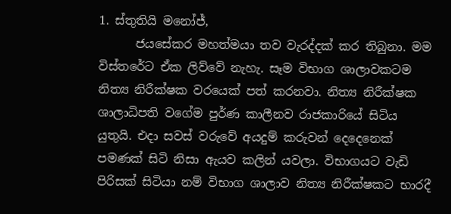1. ස්තුතියි මනෝජ්,
      ජයසේකර මහත්මයා තව වැරද්දක් කර තිබුනා. මම විස්තරේට ඒක ලිව්වේ නැහැ. සෑම විභාග ශාලාවකටම නිත්‍ය නිරීක්ෂක වරයෙක් පත් කරනවා. නිත්‍ය නිරීක්ෂක ශාලාධිපති වගේම පුර්ණ කාලීනව රාජකාරියේ සිටිය යුතුයි. එදා සවස් වරුවේ අයදුම් කරුවන් දෙදෙනෙක් පමණක් සිටි නිසා ඇයව කලින් යවලා. විභාගයට වැඩි පිරිසක් සිටියා නම් විභාග ශාලාව නිත්‍ය නිරීක්ෂකට භාරදී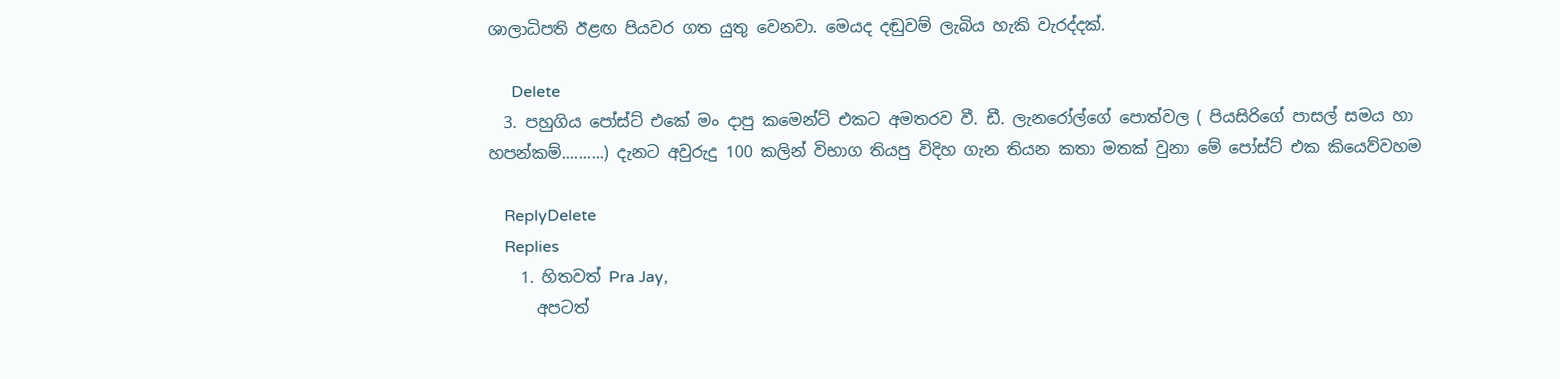ශාලාධිපති ඊළඟ පියවර ගත යුතු වෙනවා. මෙයද දඬුවම් ලැබිය හැකි වැරද්දක්.

      Delete
  3. පහුගිය පෝස්ට් එකේ මං දාපු කමෙන්ට් එකට අමතරව වී. ඩී. ලැනරෝල්ගේ පොත්වල ( පියසිරිගේ පාසල් සමය හා හපන්කම්..........) දැනට අවුරුදු 100 කලින් විභාග තියපු විදිහ ගැන තියන කතා මතක් වුනා මේ පෝස්ට් එක කියෙව්වහම

    ReplyDelete
    Replies
    1. හිතවත් Pra Jay,
      අපටත්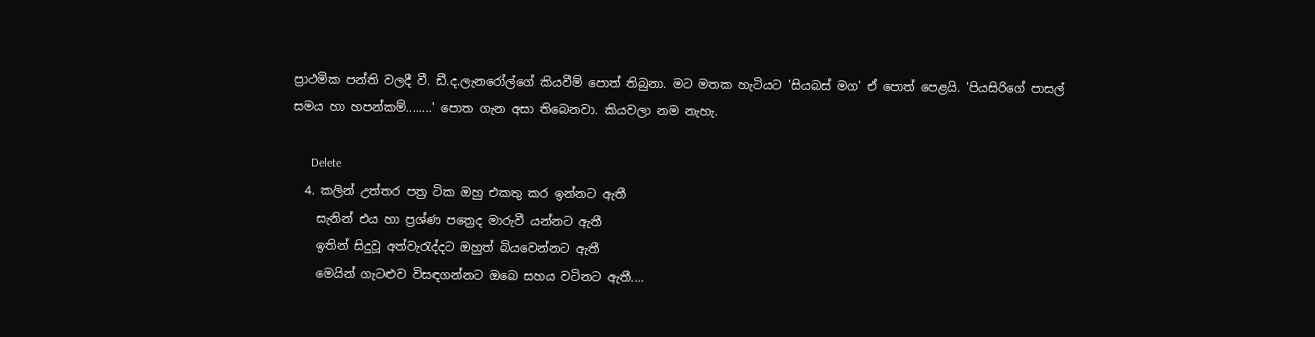ප්‍රාථමික පන්ති වලදී වී. ඩී.ද.ලැනරෝල්ගේ කියවීම් පොත් තිබුනා. මට මතක හැටියට 'සියබස් මග' ඒ පොත් පෙළයි. 'පියසිරිගේ පාසල් සමය හා හපන්කම්........' පොත ගැන අසා තිබෙනවා. කියවලා නම නැහැ.

      Delete
  4. කලින් උත්තර පත්‍ර ටික ඔහු එකතු කර ඉන්නට ඇතී
    සැනින් එය හා ප්‍රශ්ණ පත්‍රෙද මාරුවී යන්නට ඇතී
    ඉතින් සිදුවූ අත්වැරැද්දට ඔහුත් බියවෙන්නට ඇතී
    මෙයින් ගැටළුව විසඳගන්නට ඔබෙ සහය වටිනට ඇතී....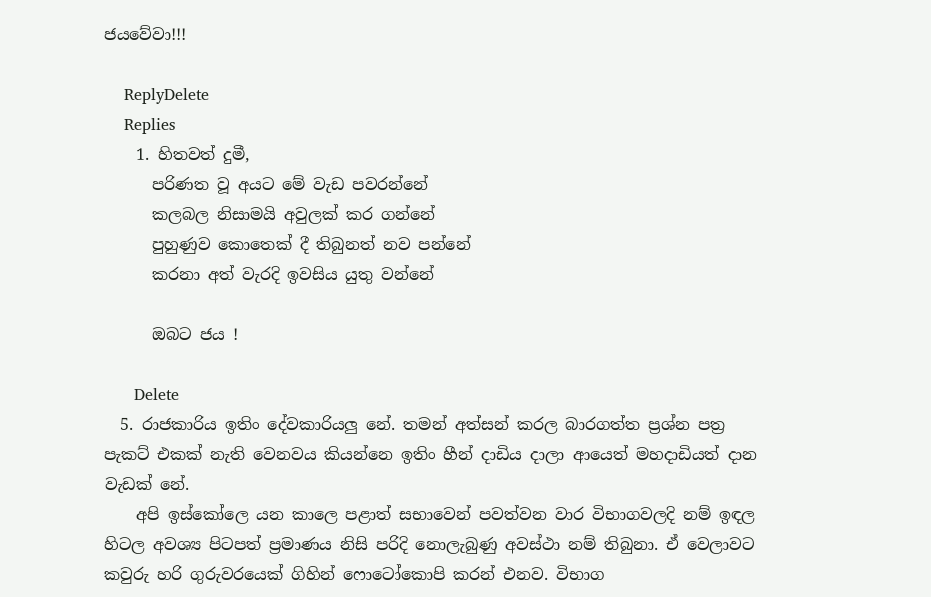ජයවේවා!!!

    ReplyDelete
    Replies
    1. හිතවත් දුමී,
      පරිණත වූ අයට මේ වැඩ පවරන්නේ
      කලබල නිසාමයි අවුලක් කර ගන්නේ
      පුහුණුව කොතෙක් දී තිබුනත් නව පන්නේ
      කරනා අත් වැරදි ඉවසිය යුතු වන්නේ

      ඔබට ජය !

      Delete
  5. රාජකාරිය ඉතිං දේවකාරියලු නේ. තමන් අත්සන් කරල බාරගත්ත ප්‍රශ්න පත්‍ර පැකට් එකක් නැති වෙනවය කියන්නෙ ඉතිං හීන් දාඩිය දාලා ආයෙත් මහදාඩියත් දාන වැඩක් නේ.
    අපි ඉස්කෝලෙ යන කාලෙ පළාත් සභාවෙන් පවත්වන වාර විභාගවලදි නම් ඉඳල හිටල අවශ්‍ය පිටපත් ප්‍රමාණය නිසි පරිදි නොලැබුණු අවස්ථා නම් තිබුනා. ඒ වෙලාවට කවුරු හරි ගුරුවරයෙක් ගිහින් ෆොටෝකොපි කරන් එනව. විභාග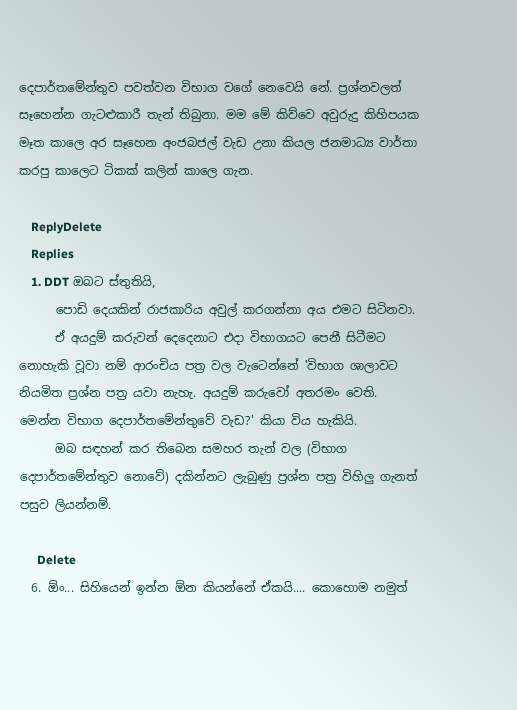දෙපාර්තමේන්තුව පවත්වන විභාග වගේ නෙවෙයි නේ. ප්‍රශ්නවලත් සෑහෙන්න ගැටළුකාරී තැන් තිබුනා. මම මේ කිව්වෙ අවුරුදු කිහිපයක මෑත කාලෙ අර සෑහෙන අංජබජල් වැඩ උනා කියල ජනමාධ්‍ය වාර්තා කරපු කාලෙට ටිකක් කලින් කාලෙ ගැන.

    ReplyDelete
    Replies
    1. DDT ඔබට ස්තුතියි,
      පොඩි දෙයකින් රාජකාරිය අවුල් කරගන්නා අය එමට සිටිනවා.
      ඒ අයදුම් කරුවන් දෙදෙනාට එදා විභාගයට පෙනී සිටීමට නොහැකි වූවා නම් ආරංචිය පත්‍ර වල වැටෙන්නේ 'විභාග ශාලාවට නියමිත ප්‍රශ්න පත්‍ර යවා නැහැ. අයදුම් කරුවෝ අතරමං වෙති. මෙන්න විභාග දෙපාර්තමේන්තුවේ වැඩ?' කියා විය හැකියි.
      ඔබ සඳහන් කර තිබෙන සමහර තැන් වල (විභාග දෙපාර්තමේන්තුව නොවේ) දකින්නට ලැබුණු ප්‍රශ්න පත්‍ර විහිලු ගැනත් පසුව ලියන්නම්.

      Delete
  6. ඕං... සිහියෙන් ඉන්න ඕන කියන්නේ ඒකයි.... කොහොම නමුත්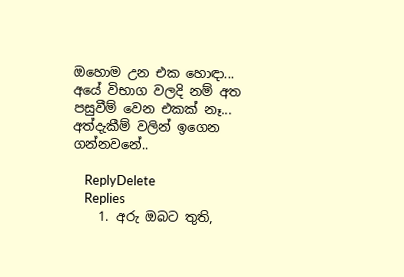ඔහොම උන එක හොඳා... අයේ විභාග වලදි නම් අත පසුවීම් වෙන එකක් නෑ... අත්දැකීම් වලින් ඉගෙන ගන්නවනේ..

    ReplyDelete
    Replies
    1. අරු ඔබට තුති,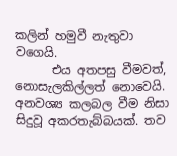කලින් හමුවී නැතුවා වගෙයි.
      එය අතපසු වීමවත්, නොසැලකිල්ලත් නොවෙයි. අනවශ්‍ය කලබල වීම නිසා සිදුවූ අකරතැබ්බයක්. තව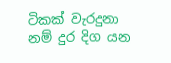ටිකක් වැරදුනා නම් දුර දිග යන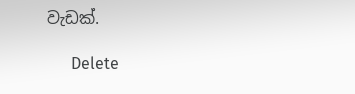වැඩක්.

      Delete